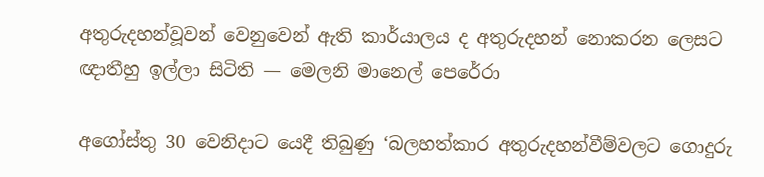අතුරුදහන්වූවන් වෙනුවෙන් ඇති කාර්යාලය ද අතුරුදහන් නොකරන ලෙසට ඥාතීහු ඉල්ලා සිටිති — මෙලනි මානෙල් පෙරේරා

අගෝස්තු 30 වෙනිදාට යෙදී තිබුණු ‘බලහත්කාර අතුරුදහන්වීම්වලට ගොදුරු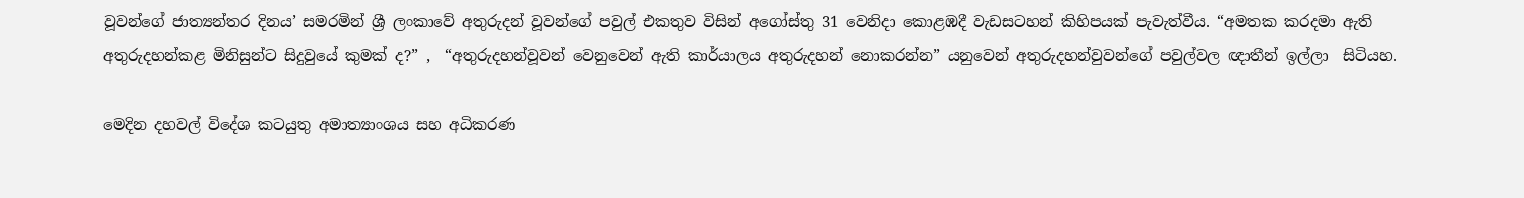වූවන්ගේ ජාත්‍යන්තර දිනය’ සමරමින් ශ්‍රී ලංකාවේ අතුරුදන් වූවන්ගේ පවුල් එකතුව විසින් අගෝස්තු 31 වෙනිදා කොළඹදී වැඩසටහන් කිහිපයක් පැවැත්වීය. “අමතක කරදමා ඇති අතුරුදහන්කළ මිනිසුන්ට සිදුවුයේ කුමක් ද?” ,  “අතුරුදහන්වූවන් වෙනුවෙන් ඇති කාර්යාලය අතුරුදහන් නොකරන්න” යනුවෙන් අතුරුදහන්වුවන්ගේ පවුල්වල ඥාතීන් ඉල්ලා  සිටියහ.

මෙදින දහවල් විදේශ කටයුතු අමාත්‍යාංශය සහ අධිකරණ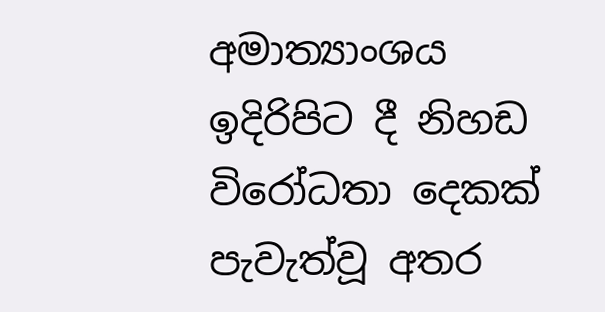අමාත්‍යාංශය ඉදිරිපිට දී නිහඩ විරෝධතා දෙකක් පැවැත්වූ අතර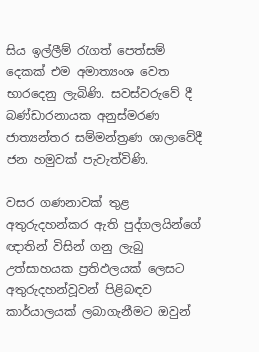සිය ඉල්ලීම් රැගත් පෙත්සම් දෙකක් එම අමාත්‍යංශ වෙත භාරදෙනු ලැබිණි. සවස්වරුවේ දී බණ්ඩාරනායක අනුස්මරණ ජාත්‍යන්තර සම්මන්ත්‍රණ ශාලාවේදී  ජන හමුවක් පැවැත්විණි.

වසර ගණනාවක් තුළ අතුරුදහන්කර ඇති පුද්ගලයින්ගේ ඥාතින් විසින් ගනු ලැබු උත්සාහයක ප්‍රතිඵලයක් ලෙසට අතුරුදහන්වූවන් පිළිබඳව කාර්යාලයක් ලබාගැනීමට ඔවුන්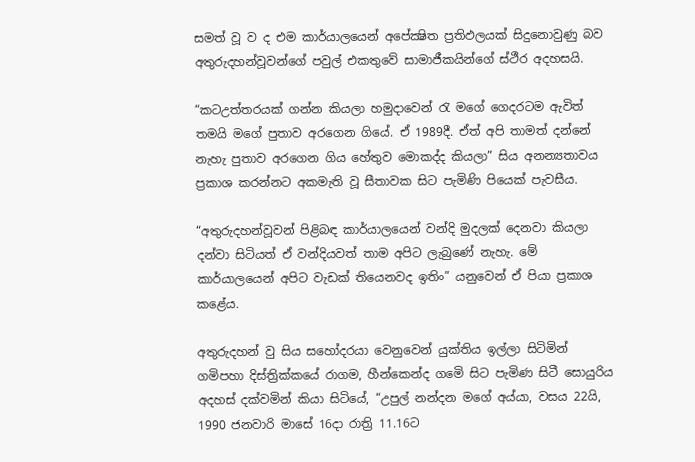සමත් වූ ව ද එම කාර්යාලයෙන් අපේක්‍ෂිත ප්‍රතිඵලයක් සිදුනොවුණු බව අතුරුදහන්වූවන්ගේ පවුල් එකතුවේ සාමාජීකයින්ගේ ස්ථීර අදහසයි.

“කටඋත්තරයක් ගන්න කියලා හමුදාවෙන් රැ මගේ ගෙදරටම ඇවිත්  තමයි මගේ පුතාව අරගෙන ගියේ. ඒ 1989දී. ඒත් අපි තාමත් දන්නේ නැහැ පුතාව අරගෙන ගිය හේතුව මොකද්ද කියලා” සිය අනන්‍යතාවය ප්‍රකාශ කරන්නට අකමැති වූ සීතාවක සිට පැමිණි පියෙක් පැවසීය.

“අතුරුදහන්වූවන් පිළිබඳ කාර්යාලයෙන් වන්දි මුදලක් දෙනවා කියලා දන්වා සිටියත් ඒ වන්දියවත් තාම අපිට ලැබුණේ නැහැ. මේ කාර්යාලයෙන් අපිට වැඩක් තියෙනවද ඉතිං” යනුවෙන් ඒ පියා ප්‍රකාශ කළේය.

අතුරුදහන් වු සිය සහෝදරයා වෙනුවෙන් යුක්තිය ඉල්ලා සිටිමින් ගමිපහා දිස්ත්‍රික්කයේ රාගම, හීන්කෙන්ද ගමෙි සිට පැමිණ සිටී සොයුරිය අදහස් දක්වමින් කියා සිටියේ, “උපුල් නන්දන මගේ අය්යා, වසය 22යි, 1990 ජනවාරි මාසේ 16දා රාත්‍රි 11.16ට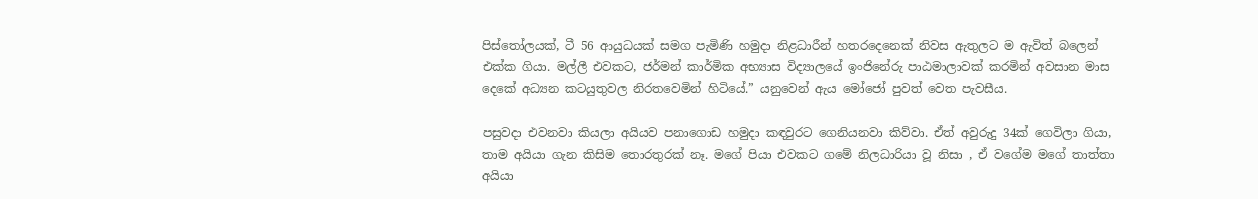පිස්තෝලයක්, ටී 56 ආයුධයක් සමග පැමිණි හමුදා නිළධාරීන් හතරදෙනෙක් නිවස ඇතුලට ම ඇවිත් බලෙන් එක්ක ගියා. මල්ලී එවකට, ජර්මන් කාර්මික අභ්‍යාස විද්‍යාලයේ ඉංජිනේරු පාඨමාලාවක් කරමින් අවසාන මාස දෙකේ අධ්‍යන කටයුතුවල නිරතවෙමින් හිටියේ.” යනුවෙන් ඇය මෝජෝ පුවත් වෙත පැවසීය.

පසුවදා එවනවා කියලා අයියව පනාගොඩ හමුදා කඳවුරට ගෙනියනවා කිව්වා. ඒත් අවුරුදු 34ක් ගෙවිලා ගියා, තාම අයියා ගැන කිසිම තොරතුරක් නෑ. මගේ පියා එවකට ගමේ නිලධාරියා වූ නිසා , ඒ වගේම මගේ තාත්තා අයියා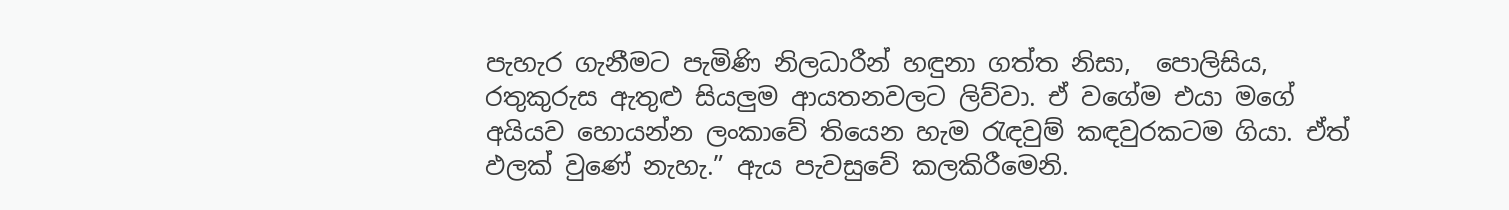පැහැර ගැනීමට පැමිණි නිලධාරීන් හඳුනා ගත්ත නිසා,  පොලිසිය, රතුකුරුස ඇතුළු සියලුම ආයතනවලට ලිව්වා. ඒ වගේම එයා මගේ අයියව හොයන්න ලංකාවේ තියෙන හැම රැඳවුම් කඳවුරකටම ගියා. ඒත් ඵලක් වුණේ නැහැ.” ඇය පැවසුවේ කලකිරීමෙනි.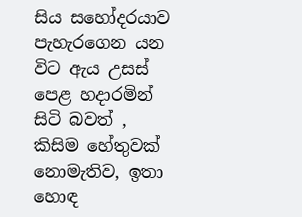සිය සහෝදරයාව පැහැරගෙන යන විට ඇය උසස් පෙළ හදාරමින් සිටි බවත් , කිසිම හේතුවක් නොමැතිව, ඉතා හොඳ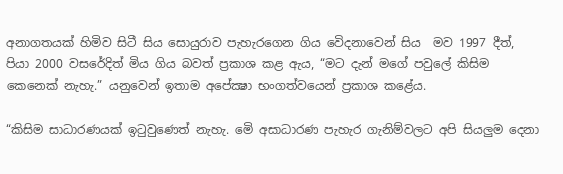අනාගතයක් හිමිව සිටී සිය සොයුරාව පැහැරගෙන ගිය වෙිදනාවෙන් සිය  මව 1997 දීත්, පියා 2000 වසරේදිත් මිය ගිය බවත් ප්‍රකාශ කළ ඇය, “මට දැන් මගේ පවුලේ කිසිම කෙනෙක් නැහැ.” යනුවෙන් ඉතාම අපේක්‍ෂා භංගත්වයෙන් ප්‍රකාශ කළේය.

“කිසිම සාධාරණයක් ඉටුවුණෙත් නැහැ. මෙි අසාධාරණ පැහැර ගැනිම්වලට අපි සියලුම දෙනා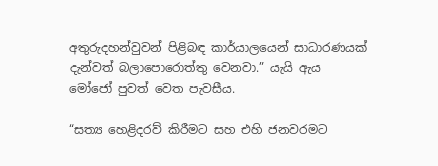අතුරුදහන්වුවන් පිළිබඳ කාර්යාලයෙන් සාධාරණයක් දැන්වත් බලාපොරොත්තු වෙනවා.” යැයි ඇය මෝජෝ පුවත් වෙත පැවසීය.

“සත්‍ය හෙළිදරව් කිරීමට සහ එහි ජනවරමට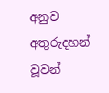අනුව අතුරුදහන් වූවන්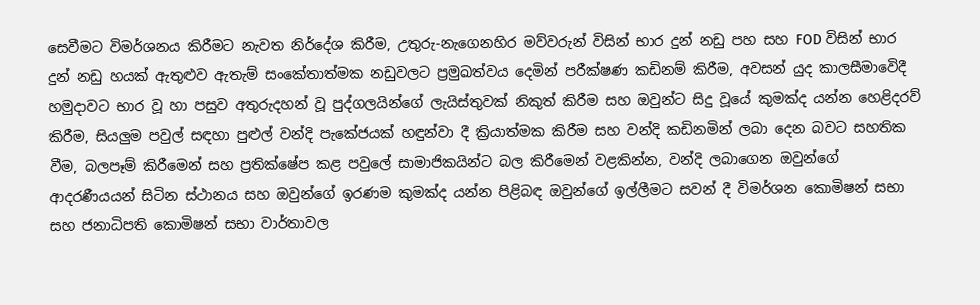සෙවීමට විමර්ශනය කිරීමට නැවත නිර්දේශ කිරීම, උතුරු-නැගෙනහිර මව්වරුන් විසින් භාර දුන් නඩු පහ සහ FOD විසින් භාර දුන් නඩු හයක් ඇතුළුව ඇතැම් සංකේතාත්මක නඩුවලට ප්‍රමුඛත්වය දෙමින් පරීක්ෂණ කඩිනම් කිරීම, අවසන් යුද කාලසීමාවෙිදී හමුදාවට භාර වූ හා පසුව අතුරුදහන් වූ පුද්ගලයින්ගේ ලැයිස්තුවක් නිකුත් කිරීම සහ ඔවුන්ට සිදු වූයේ කුමක්ද යන්න හෙළිදරව් කිරීම, සියලුම පවුල් සඳහා පුළුල් වන්දි පැකේජයක් හඳුන්වා දී ක්‍රියාත්මක කිරීම සහ වන්දි කඩිනමින් ලබා දෙන බවට සහතික වීම, බලපෑම් කිරීමෙන් සහ ප්‍රතික්ෂේප කළ පවුලේ සාමාජිකයින්ට බල කිරීමෙන් වළකින්න, වන්දි ලබාගෙන ඔවුන්ගේ ආදරණීයයන් සිටින ස්ථානය සහ ඔවුන්ගේ ඉරණම කුමක්ද යන්න පිළිබඳ ඔවුන්ගේ ඉල්ලීමට සවන් දී විමර්ශන කොමිෂන් සභා සහ ජනාධිපති කොමිෂන් සභා වාර්තාවල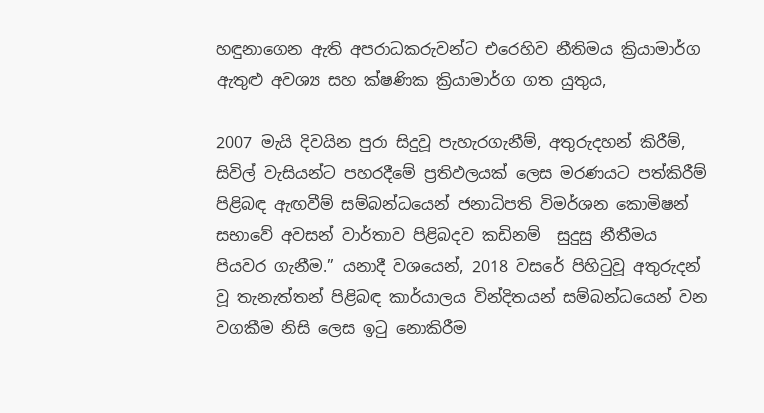හඳුනාගෙන ඇති අපරාධකරුවන්ට එරෙහිව නීතිමය ක්‍රියාමාර්ග ඇතුළු අවශ්‍ය සහ ක්ෂණික ක්‍රියාමාර්ග ගත යුතුය,

2007 මැයි දිවයින පුරා සිදුවූ පැහැරගැනීම්, අතුරුදහන් කිරීම්, සිවිල් වැසියන්ට පහරදීමේ ප්‍රතිඵලයක් ලෙස මරණයට පත්කිරීම් පිළිබඳ ඇඟවීම් සම්බන්ධයෙන් ජනාධිපති විමර්ශන කොමිෂන් සභාවේ අවසන් වාර්තාව පිළිබදව කඩිනම්  සුදුසු නීතීමය පියවර ගැනීම.” යනාදී වශයෙන්, 2018 වසරේ පිහිටුවූ අතුරුදන් වූ තැනැත්තන් පිළිබඳ කාර්යාලය වින්දිතයන් සම්බන්ධයෙන් වන වගකීම නිසි ලෙස ඉටු නොකිරීම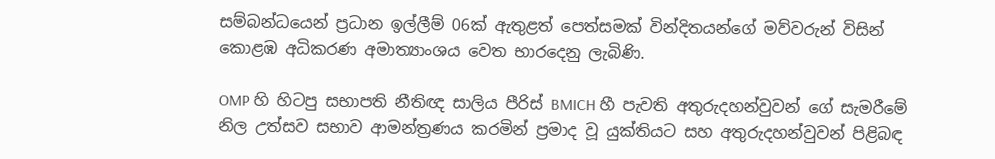සම්බන්ධයෙන් ප්‍රධාන ඉල්ලීම් 06ක් ඇතුළත් පෙත්සමක් වින්දිතයන්ගේ මව්වරුන් විසින් කොළඹ අධිකරණ අමාත්‍යාංශය වෙත භාරදෙනු ලැබිණි.

OMP හි හිටපු සභාපති නීතිඥ සාලිය පීරිස් BMICH හී පැවති අතුරුදහන්වුවන් ගේ සැමරීමේ නිල උත්සව සභාව ආමන්ත්‍රණය කරමින් ප්‍රමාද වූ යුක්තියට සහ අතුරුදහන්වුවන් පිළිබඳ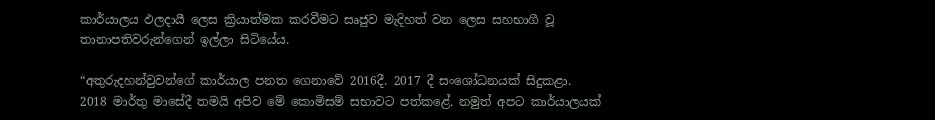කාර්යාලය ඵලදායී ලෙස ක්‍රියාත්මක කරවීමට සෘජුව මැදිහත් වන ලෙස සහභාගී වූ තානාපතිවරුන්ගෙන් ඉල්ලා සිටියේය.

“අතුරුදහන්වුවන්ගේ කාර්යාල පනත ගෙනාවේ 2016දී. 2017 දී සංශෝධනයක් සිදුකළා. 2018 මාර්තු මාසේදී තමයි අපිව මේ කොමිසම් සභාවට පත්කළේ. නමුත් අපට කාර්යාලයක්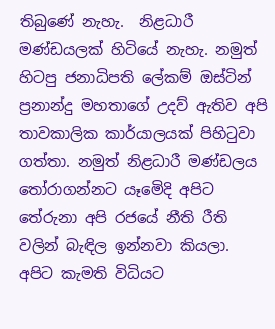තිබුණේ නැහැ.  නිළධාරී මණ්ඩයලක් හිටියේ නැහැ. නමුත් හිටපු ජනාධිපති ලේකම් ඔස්ටින් ප්‍රනාන්දු මහතාගේ උදව් ඇතිව අපි තාවකාලික කාර්යාලයක් පිහිටුවා ගත්තා. නමුත් නිළධාරී මණ්ඩලය තෝරාගන්නට යෑමෙිදි අපිට තේරුනා අපි රජයේ නීති රීති වලින් බැඳිල ඉන්නවා කියලා. අපිට කැමති විධියට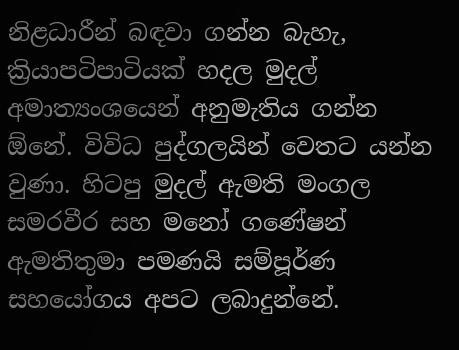නිළධාරීන් බඳවා ගන්න බැහැ, ක්‍රියාපටිපාටියක් හදල මුදල් අමාත්‍යංශයෙන් අනුමැතිය ගන්න ඕනේ. විවිධ පුද්ගලයින් වෙතට යන්න වුණා. හිටපු මුදල් ඇමති මංගල සමරවීර සහ මනෝ ගණේෂන් ඇමතිතුමා පමණයි සම්පූර්ණ සහයෝගය අපට ලබාදුන්නේ.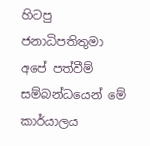හිටපු ජනාධිපතිතුමා අපේ පත්වීම් සම්බන්ධයෙන් මේ කාර්යාලය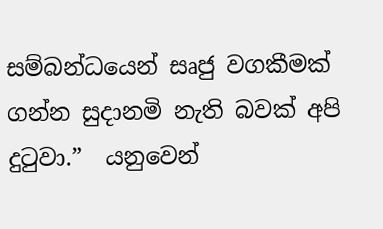සම්බන්ධයෙන් සෘජු වගකීමක් ගන්න සුදානමි නැති බවක් අපි දුටුවා.”  යනුවෙන්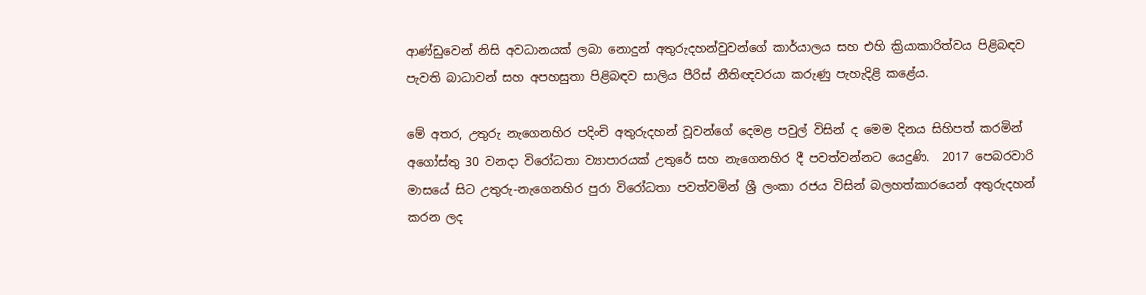ආණ්ඩුවෙන් නිසි අවධානයක් ලබා නොදුන් අතුරුදහන්වුවන්ගේ කාර්යාලය සහ එහි ක්‍රියාකාරිත්වය පිළිබඳව පැවති බාධාවන් සහ අපහසුතා පිළිබඳව සාලිය පීරිස් නීතිඥවරයා කරුණු පැහැදිළි කළේය.

මේ අතර, උතුරු නැගෙනහිර පදිංචි අතුරුදහන් වූවන්ගේ දෙමළ පවුල් විසින් ද මෙම දිනය සිහිපත් කරමින් අගෝස්තු 30 වනදා විරෝධතා ව්‍යාපාරයක් උතුරේ සහ නැගෙනහිර දී පවත්වන්නට යෙදුණි.  2017 පෙබරවාරි මාසයේ සිට උතුරු-නැගෙනහිර පුරා විරෝධතා පවත්වමින් ශ්‍රී ලංකා රජය විසින් බලහත්කාරයෙන් අතුරුදහන් කරන ලද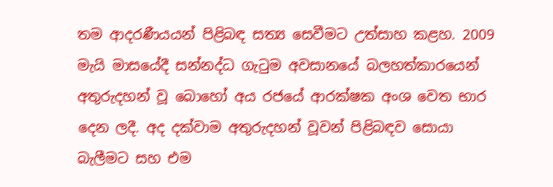තම ආදරණීයයන් පිළිබඳ සත්‍ය සෙවීමට උත්සාහ කළහ. 2009 මැයි මාසයේදී සන්නද්ධ ගැටුම අවසානයේ බලහත්කාරයෙන් අතුරුදහන් වූ බොහෝ අය රජයේ ආරක්ෂක අංශ වෙත භාර දෙන ලදී. අද දක්වාම අතුරුදහන් වූවන් පිළිබඳව සොයා බැලීමට සහ එම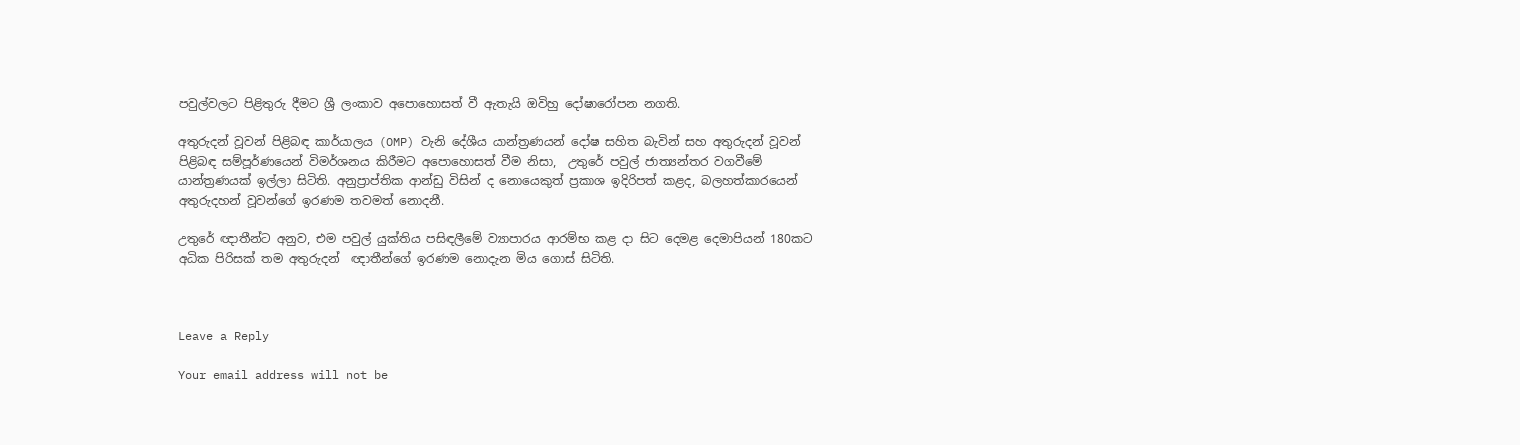පවුල්වලට පිළිතුරු දීමට ශ්‍රී ලංකාව අපොහොසත් වී ඇතැයි ඔවිහු දෝෂාරෝපන නගති.

අතුරුදන් වූවන් පිළිබඳ කාර්යාලය (OMP) වැනි දේශීය යාන්ත්‍රණයන් දෝෂ සහිත බැවින් සහ අතුරුදන් වූවන් පිළිබඳ සම්පූර්ණයෙන් විමර්ශනය කිරීමට අපොහොසත් වීම නිසා,  උතුරේ පවුල් ජාත්‍යන්තර වගවීමේ යාන්ත්‍රණයක් ඉල්ලා සිටිති. අනුප්‍රාප්තික ආන්ඩු විසින් ද නොයෙකුත් ප්‍රකාශ ඉදිරිපත් කළද, බලහත්කාරයෙන් අතුරුදහන් වූවන්ගේ ඉරණම තවමත් නොදනී.

උතුරේ ඥාතීන්ට අනුව, එම පවුල් යුක්තිය පසිඳලීමේ ව්‍යාපාරය ආරම්භ කළ දා සිට දෙමළ දෙමාපියන් 180කට අධික පිරිසක් තම අතුරුදන්  ඥාතීන්ගේ ඉරණම නොදැන මිය ගොස් සිටිති.



Leave a Reply

Your email address will not be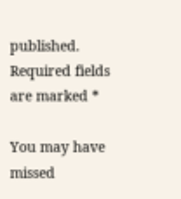published. Required fields are marked *

You may have missed